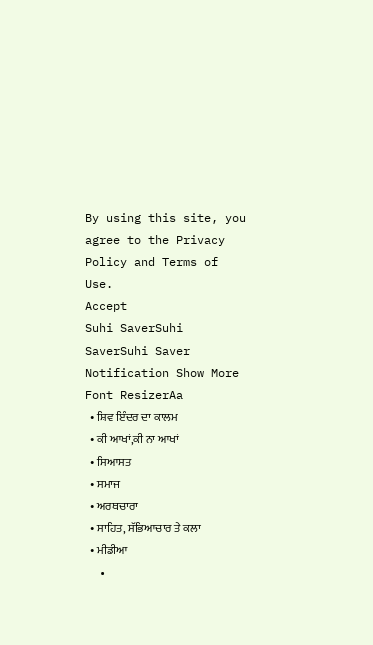By using this site, you agree to the Privacy Policy and Terms of Use.
Accept
Suhi SaverSuhi SaverSuhi Saver
Notification Show More
Font ResizerAa
  • ਸ਼ਿਵ ਇੰਦਰ ਦਾ ਕਾਲਮ
  • ਕੀ ਆਖਾਂ,ਕੀ ਨਾ ਆਖਾਂ
  • ਸਿਆਸਤ
  • ਸਮਾਜ
  • ਅਰਥਚਾਰਾ
  • ਸਾਹਿਤ, ਸੱਭਿਆਚਾਰ ਤੇ ਕਲਾ
  • ਮੀਡੀਆ
  •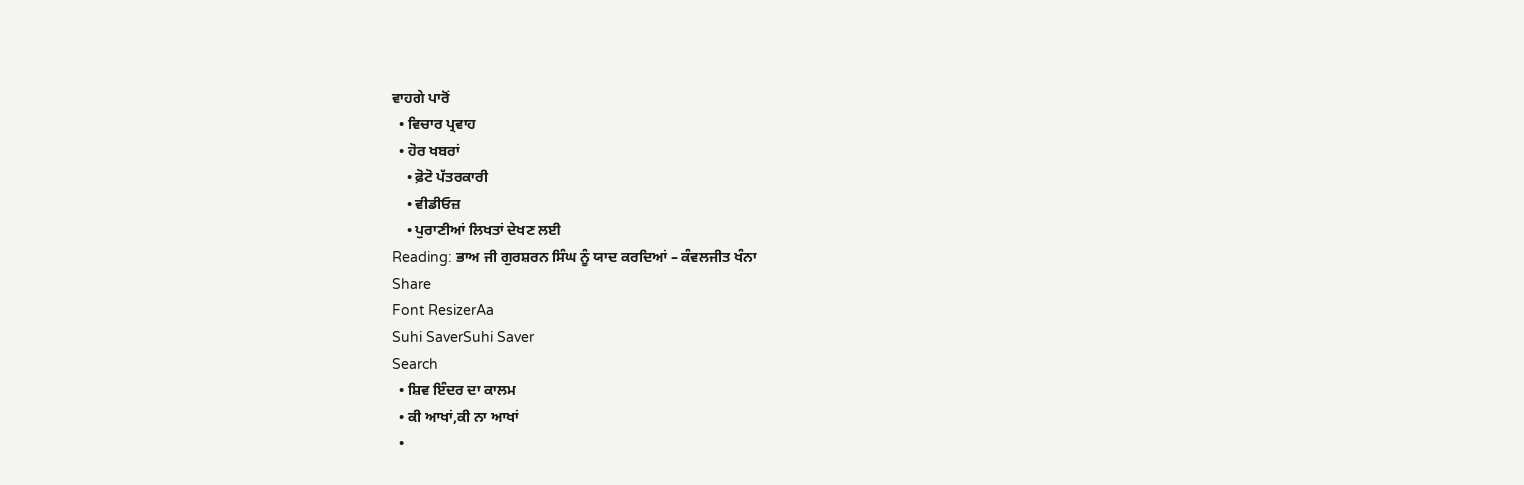ਵਾਹਗੇ ਪਾਰੋਂ
  • ਵਿਚਾਰ ਪ੍ਰਵਾਹ
  • ਹੋਰ ਖਬਰਾਂ
    • ਫ਼ੋਟੋ ਪੱਤਰਕਾਰੀ
    • ਵੀਡੀਓਜ਼
    • ਪੁਰਾਣੀਆਂ ਲਿਖਤਾਂ ਦੇਖਣ ਲਈ
Reading: ਭਾਅ ਜੀ ਗੁਰਸ਼ਰਨ ਸਿੰਘ ਨੂੰ ਯਾਦ ਕਰਦਿਆਂ – ਕੰਵਲਜੀਤ ਖੰਨਾ
Share
Font ResizerAa
Suhi SaverSuhi Saver
Search
  • ਸ਼ਿਵ ਇੰਦਰ ਦਾ ਕਾਲਮ
  • ਕੀ ਆਖਾਂ,ਕੀ ਨਾ ਆਖਾਂ
  •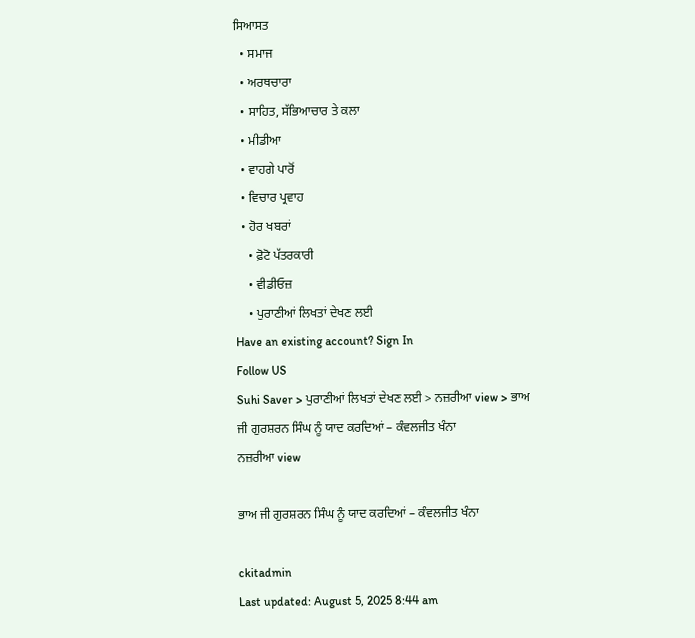ਸਿਆਸਤ
  • ਸਮਾਜ
  • ਅਰਥਚਾਰਾ
  • ਸਾਹਿਤ, ਸੱਭਿਆਚਾਰ ਤੇ ਕਲਾ
  • ਮੀਡੀਆ
  • ਵਾਹਗੇ ਪਾਰੋਂ
  • ਵਿਚਾਰ ਪ੍ਰਵਾਹ
  • ਹੋਰ ਖਬਰਾਂ
    • ਫ਼ੋਟੋ ਪੱਤਰਕਾਰੀ
    • ਵੀਡੀਓਜ਼
    • ਪੁਰਾਣੀਆਂ ਲਿਖਤਾਂ ਦੇਖਣ ਲਈ
Have an existing account? Sign In
Follow US
Suhi Saver > ਪੁਰਾਣੀਆਂ ਲਿਖਤਾਂ ਦੇਖਣ ਲਈ > ਨਜ਼ਰੀਆ view > ਭਾਅ ਜੀ ਗੁਰਸ਼ਰਨ ਸਿੰਘ ਨੂੰ ਯਾਦ ਕਰਦਿਆਂ – ਕੰਵਲਜੀਤ ਖੰਨਾ
ਨਜ਼ਰੀਆ view

ਭਾਅ ਜੀ ਗੁਰਸ਼ਰਨ ਸਿੰਘ ਨੂੰ ਯਾਦ ਕਰਦਿਆਂ – ਕੰਵਲਜੀਤ ਖੰਨਾ

ckitadmin
Last updated: August 5, 2025 8:44 am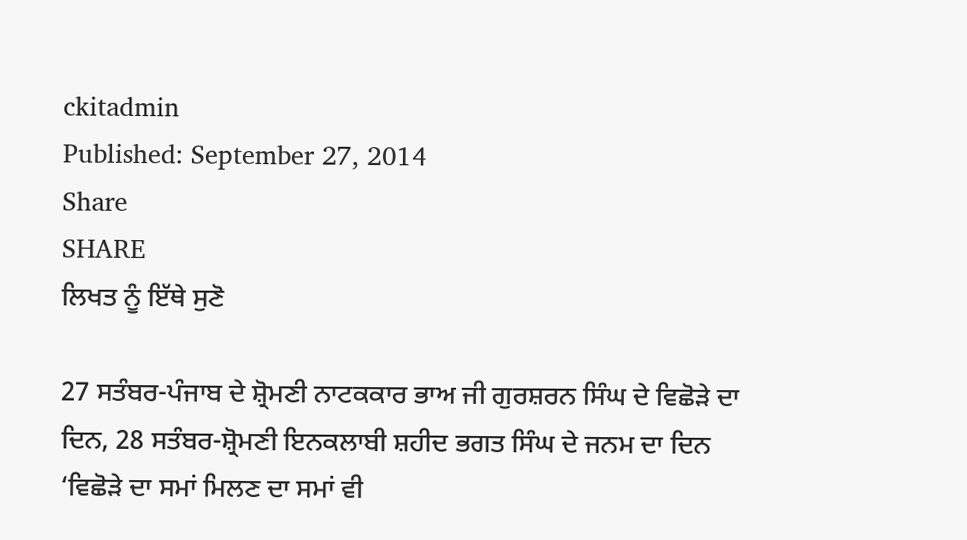ckitadmin
Published: September 27, 2014
Share
SHARE
ਲਿਖਤ ਨੂੰ ਇੱਥੇ ਸੁਣੋ

27 ਸਤੰਬਰ-ਪੰਜਾਬ ਦੇ ਸ਼੍ਰੋਮਣੀ ਨਾਟਕਕਾਰ ਭਾਅ ਜੀ ਗੁਰਸ਼ਰਨ ਸਿੰਘ ਦੇ ਵਿਛੋੜੇ ਦਾ ਦਿਨ, 28 ਸਤੰਬਰ-ਸ਼੍ਰੋਮਣੀ ਇਨਕਲਾਬੀ ਸ਼ਹੀਦ ਭਗਤ ਸਿੰਘ ਦੇ ਜਨਮ ਦਾ ਦਿਨ ‘ਵਿਛੋੜੇ ਦਾ ਸਮਾਂ ਮਿਲਣ ਦਾ ਸਮਾਂ ਵੀ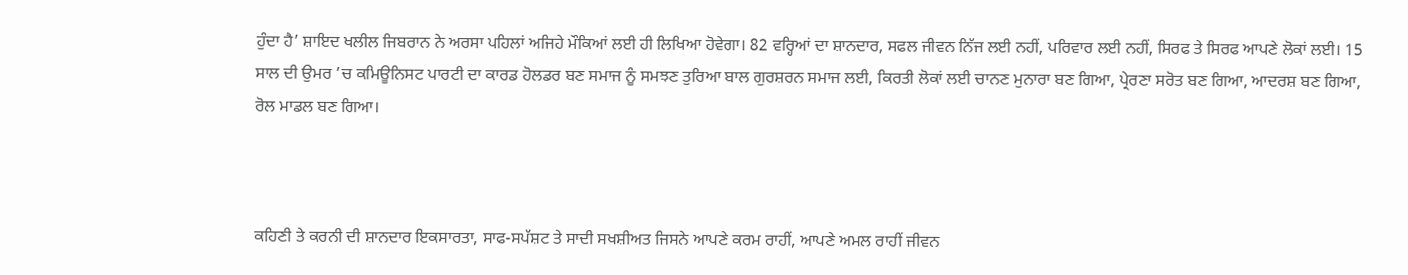ਹੁੰਦਾ ਹੈ’ ਸ਼ਾਇਦ ਖਲੀਲ ਜਿਬਰਾਨ ਨੇ ਅਰਸਾ ਪਹਿਲਾਂ ਅਜਿਹੇ ਮੌਕਿਆਂ ਲਈ ਹੀ ਲਿਖਿਆ ਹੋਵੇਗਾ। 82 ਵਰ੍ਹਿਆਂ ਦਾ ਸ਼ਾਨਦਾਰ, ਸਫਲ ਜੀਵਨ ਨਿੱਜ ਲਈ ਨਹੀਂ, ਪਰਿਵਾਰ ਲਈ ਨਹੀਂ, ਸਿਰਫ ਤੇ ਸਿਰਫ ਆਪਣੇ ਲੋਕਾਂ ਲਈ। 15 ਸਾਲ ਦੀ ਉਮਰ ’ਚ ਕਮਿਊਨਿਸਟ ਪਾਰਟੀ ਦਾ ਕਾਰਡ ਹੋਲਡਰ ਬਣ ਸਮਾਜ ਨੂੰ ਸਮਝਣ ਤੁਰਿਆ ਬਾਲ ਗੁਰਸ਼ਰਨ ਸਮਾਜ ਲਈ, ਕਿਰਤੀ ਲੋਕਾਂ ਲਈ ਚਾਨਣ ਮੁਨਾਰਾ ਬਣ ਗਿਆ, ਪ੍ਰੇਰਣਾ ਸਰੋਤ ਬਣ ਗਿਆ, ਆਦਰਸ਼ ਬਣ ਗਿਆ, ਰੋਲ ਮਾਡਲ ਬਣ ਗਿਆ।



ਕਹਿਣੀ ਤੇ ਕਰਨੀ ਦੀ ਸ਼ਾਨਦਾਰ ਇਕਸਾਰਤਾ, ਸਾਫ-ਸਪੱਸ਼ਟ ਤੇ ਸਾਦੀ ਸਖਸ਼ੀਅਤ ਜਿਸਨੇ ਆਪਣੇ ਕਰਮ ਰਾਹੀਂ, ਆਪਣੇ ਅਮਲ ਰਾਹੀਂ ਜੀਵਨ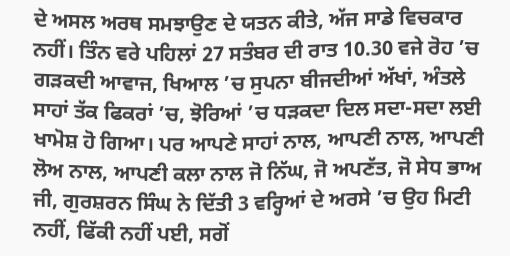ਦੇ ਅਸਲ ਅਰਥ ਸਮਝਾਉਣ ਦੇ ਯਤਨ ਕੀਤੇ, ਅੱਜ ਸਾਡੇ ਵਿਚਕਾਰ ਨਹੀਂ। ਤਿੰਨ ਵਰੇ ਪਹਿਲਾਂ 27 ਸਤੰਬਰ ਦੀ ਰਾਤ 10.30 ਵਜੇ ਰੋਹ ’ਚ ਗੜਕਦੀ ਆਵਾਜ, ਖਿਆਲ ’ਚ ਸੁਪਨਾ ਬੀਜਦੀਆਂ ਅੱਖਾਂ, ਅੰਤਲੇ ਸਾਹਾਂ ਤੱਕ ਫਿਕਰਾਂ ’ਚ, ਝੋਰਿਆਂ ’ਚ ਧੜਕਦਾ ਦਿਲ ਸਦਾ-ਸਦਾ ਲਈ ਖਾਮੋਸ਼ ਹੋ ਗਿਆ। ਪਰ ਆਪਣੇ ਸਾਹਾਂ ਨਾਲ, ਆਪਣੀ ਨਾਲ, ਆਪਣੀ ਲੋਅ ਨਾਲ, ਆਪਣੀ ਕਲਾ ਨਾਲ ਜੋ ਨਿੱਘ, ਜੋ ਅਪਣੱਤ, ਜੋ ਸੇਧ ਭਾਅ ਜੀ, ਗੁਰਸ਼ਰਨ ਸਿੰਘ ਨੇ ਦਿੱਤੀ 3 ਵਰ੍ਹਿਆਂ ਦੇ ਅਰਸੇ ’ਚ ਉਹ ਮਿਟੀ ਨਹੀਂ, ਫਿੱਕੀ ਨਹੀਂ ਪਈ, ਸਗੋਂ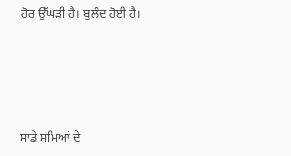ਹੋਰ ਉੱਘੜੀ ਹੈ। ਬੁਲੰਦ ਹੋਈ ਹੈ।





ਸਾਡੇ ਸਮਿਆਂ ਦੇ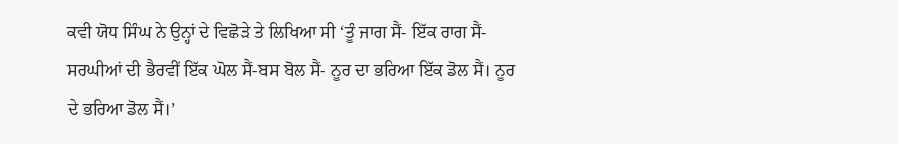ਕਵੀ ਯੋਧ ਸਿੰਘ ਨੇ ਉਨ੍ਹਾਂ ਦੇ ਵਿਛੋੜੇ ਤੇ ਲਿਖਿਆ ਸੀ ‘ਤੂੰ ਜਾਗ ਸੈਂ- ਇੱਕ ਰਾਗ ਸੈਂ- ਸਰਘੀਆਂ ਦੀ ਭੈਰਵੀਂ ਇੱਕ ਘੋਲ ਸੈਂ-ਬਸ ਬੋਲ ਸੈਂ- ਨੂਰ ਦਾ ਭਰਿਆ ਇੱਕ ਡੋਲ ਸੈਂ। ਨੂਰ ਦੇ ਭਰਿਆ ਡੋਲ ਸੈਂ।’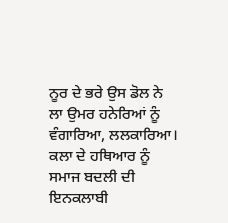ਨੂਰ ਦੇ ਭਰੇ ਉਸ ਡੋਲ ਨੇ ਲਾ ਉਮਰ ਹਨੇਰਿਆਂ ਨੂੰ ਵੰਗਾਰਿਆ, ਲਲਕਾਰਿਆ। ਕਲਾ ਦੇ ਹਥਿਆਰ ਨੂੰ ਸਮਾਜ ਬਦਲੀ ਦੀ ਇਨਕਲਾਬੀ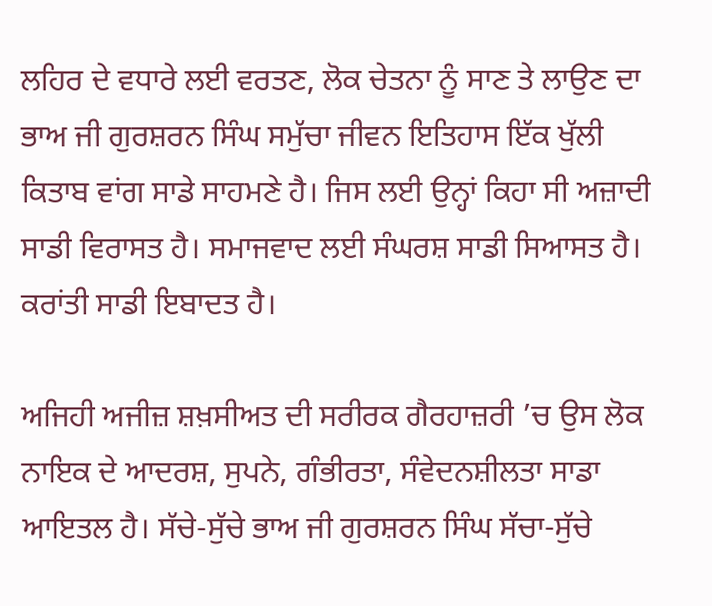ਲਹਿਰ ਦੇ ਵਧਾਰੇ ਲਈ ਵਰਤਣ, ਲੋਕ ਚੇਤਨਾ ਨੂੰ ਸਾਣ ਤੇ ਲਾਉਣ ਦਾ ਭਾਅ ਜੀ ਗੁਰਸ਼ਰਨ ਸਿੰਘ ਸਮੁੱਚਾ ਜੀਵਨ ਇਤਿਹਾਸ ਇੱਕ ਖੁੱਲੀ ਕਿਤਾਬ ਵਾਂਗ ਸਾਡੇ ਸਾਹਮਣੇ ਹੈ। ਜਿਸ ਲਈ ਉਨ੍ਹਾਂ ਕਿਹਾ ਸੀ ਅਜ਼ਾਦੀ ਸਾਡੀ ਵਿਰਾਸਤ ਹੈ। ਸਮਾਜਵਾਦ ਲਈ ਸੰਘਰਸ਼ ਸਾਡੀ ਸਿਆਸਤ ਹੈ। ਕਰਾਂਤੀ ਸਾਡੀ ਇਬਾਦਤ ਹੈ।

ਅਜਿਹੀ ਅਜੀਜ਼ ਸ਼ਖ਼ਸੀਅਤ ਦੀ ਸਰੀਰਕ ਗੈਰਹਾਜ਼ਰੀ ’ਚ ਉਸ ਲੋਕ ਨਾਇਕ ਦੇ ਆਦਰਸ਼, ਸੁਪਨੇ, ਗੰਭੀਰਤਾ, ਸੰਵੇਦਨਸ਼ੀਲਤਾ ਸਾਡਾ ਆਇਤਲ ਹੈ। ਸੱਚੇ-ਸੁੱਚੇ ਭਾਅ ਜੀ ਗੁਰਸ਼ਰਨ ਸਿੰਘ ਸੱਚਾ-ਸੁੱਚੇ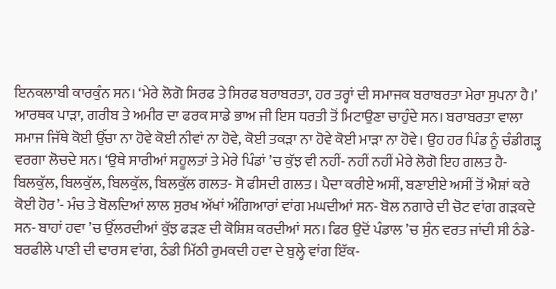ਇਨਕਲਾਬੀ ਕਾਰਕੁੰਨ ਸਨ। ‘ਮੇਰੇ ਲੋਗੋ ਸਿਰਫ ਤੇ ਸਿਰਫ ਬਰਾਬਰਤਾ, ਹਰ ਤਰ੍ਹਾਂ ਦੀ ਸਮਾਜਕ ਬਰਾਬਰਤਾ ਮੇਰਾ ਸੁਪਨਾ ਹੈ।’ ਆਰਥਕ ਪਾੜਾ, ਗਰੀਬ ਤੇ ਅਮੀਰ ਦਾ ਫਰਕ ਸਾਡੇ ਭਾਅ ਜੀ ਇਸ ਧਰਤੀ ਤੋਂ ਮਿਟਾਉਣਾ ਚਾਹੁੰਦੇ ਸਨ। ਬਰਾਬਰਤਾ ਵਾਲਾ ਸਮਾਜ ਜਿੱਥੇ ਕੋਈ ਉੱਚਾ ਨਾ ਹੋਵੇ ਕੋਈ ਨੀਵਾਂ ਨਾ ਹੋਵੇ, ਕੋਈ ਤਕੜਾ ਨਾ ਹੋਵੇ ਕੋਈ ਮਾੜਾ ਨਾ ਹੋਵੇ। ਉਹ ਹਰ ਪਿੰਡ ਨੂੰ ਚੰਡੀਗੜ੍ਹ ਵਰਗਾ ਲੋਚਦੇ ਸਨ। ‘ਉਥੇ ਸਾਰੀਆਂ ਸਹੂਲਤਾਂ ਤੇ ਮੇਰੇ ਪਿੰਡਾਂ ’ਚ ਕੁੱਝ ਵੀ ਨਹੀਂ- ਨਹੀਂ ਨਹੀਂ ਮੇਰੇ ਲੋਗੋ ਇਹ ਗਲਤ ਹੈ- ਬਿਲਕੁੱਲ, ਬਿਲਕੁੱਲ, ਬਿਲਕੁੱਲ, ਬਿਲਕੁੱਲ ਗਲਤ- ਸੋ ਫੀਸਦੀ ਗਲਤ। ਪੈਦਾ ਕਰੀਏ ਅਸੀਂ, ਬਣਾਈਏ ਅਸੀਂ ਤੋਂ ਐਸ਼ਾਂ ਕਰੇ ਕੋਈ ਹੋਰ’- ਮੰਚ ਤੇ ਬੋਲਦਿਆਂ ਲਾਲ ਸੁਰਖ ਅੱਖਾਂ ਅੰਗਿਆਰਾਂ ਵਾਂਗ ਮਘਦੀਆਂ ਸਨ- ਬੋਲ ਨਗਾਰੇ ਦੀ ਚੋਟ ਵਾਂਗ ਗੜਕਦੇ ਸਨ- ਬਾਹਾਂ ਹਵਾ ’ਚ ਉੱਲਰਦੀਆਂ ਕੁੱਝ ਫੜਣ ਦੀ ਕੋਸ਼ਿਸ਼ ਕਰਦੀਆਂ ਸਨ। ਫਿਰ ਉਦੋਂ ਪੰਡਾਲ ’ਚ ਸੁੰਨ ਵਰਤ ਜਾਂਦੀ ਸੀ ਠੰਡੇ-ਬਰਫੀਲੇ ਪਾਣੀ ਦੀ ਢਾਰਸ ਵਾਂਗ, ਠੰਡੀ ਮਿੱਠੀ ਰੁਮਕਦੀ ਹਵਾ ਦੇ ਬੁਲ੍ਹੇ ਵਾਂਗ ਇੱਕ-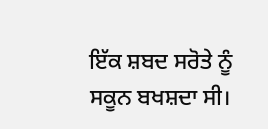ਇੱਕ ਸ਼ਬਦ ਸਰੋਤੇ ਨੂੰ ਸਕੂਨ ਬਖਸ਼ਦਾ ਸੀ।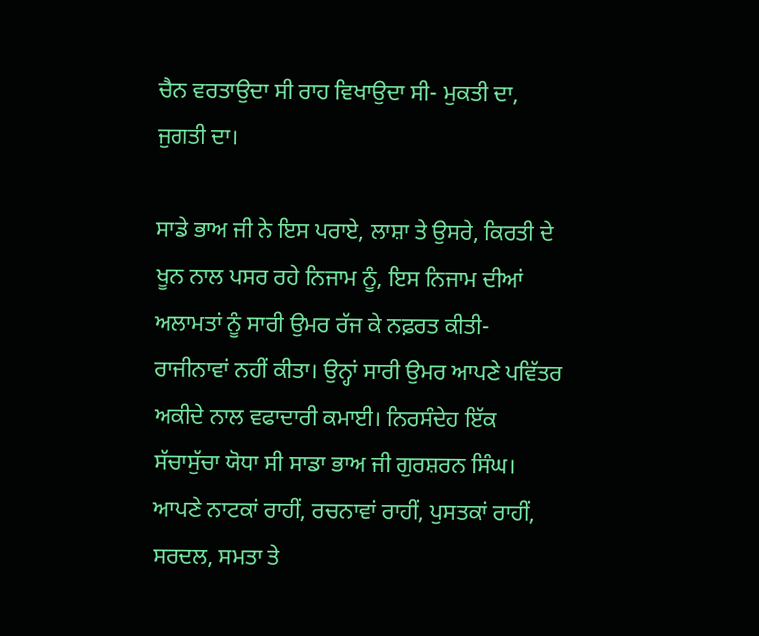ਚੈਨ ਵਰਤਾਉਦਾ ਸੀ ਰਾਹ ਵਿਖਾਉਦਾ ਸੀ- ਮੁਕਤੀ ਦਾ, ਜੁਗਤੀ ਦਾ।

ਸਾਡੇ ਭਾਅ ਜੀ ਨੇ ਇਸ ਪਰਾਏ, ਲਾਸ਼ਾ ਤੇ ਉਸਰੇ, ਕਿਰਤੀ ਦੇ ਖੂਨ ਨਾਲ ਪਸਰ ਰਹੇ ਨਿਜਾਮ ਨੂੰ, ਇਸ ਨਿਜਾਮ ਦੀਆਂ ਅਲਾਮਤਾਂ ਨੂੰ ਸਾਰੀ ਉਮਰ ਰੱਜ ਕੇ ਨਫ਼ਰਤ ਕੀਤੀ- ਰਾਜੀਨਾਵਾਂ ਨਹੀਂ ਕੀਤਾ। ਉਨ੍ਹਾਂ ਸਾਰੀ ਉਮਰ ਆਪਣੇ ਪਵਿੱਤਰ ਅਕੀਦੇ ਨਾਲ ਵਫਾਦਾਰੀ ਕਮਾਈ। ਨਿਰਸੰਦੇਹ ਇੱਕ ਸੱਚਾਸੁੱਚਾ ਯੋਧਾ ਸੀ ਸਾਡਾ ਭਾਅ ਜੀ ਗੁਰਸ਼ਰਨ ਸਿੰਘ। ਆਪਣੇ ਨਾਟਕਾਂ ਰਾਹੀਂ, ਰਚਨਾਵਾਂ ਰਾਹੀਂ, ਪੁਸਤਕਾਂ ਰਾਹੀਂ, ਸਰਦਲ, ਸਮਤਾ ਤੇ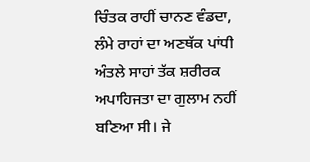ਚਿੰਤਕ ਰਾਹੀਂ ਚਾਨਣ ਵੰਡਦਾ, ਲੰਮੇ ਰਾਹਾਂ ਦਾ ਅਣਥੱਕ ਪਾਂਧੀ ਅੰਤਲੇ ਸਾਹਾਂ ਤੱਕ ਸ਼ਰੀਰਕ ਅਪਾਹਿਜਤਾ ਦਾ ਗੁਲਾਮ ਨਹੀਂ ਬਣਿਆ ਸੀ। ਜੇ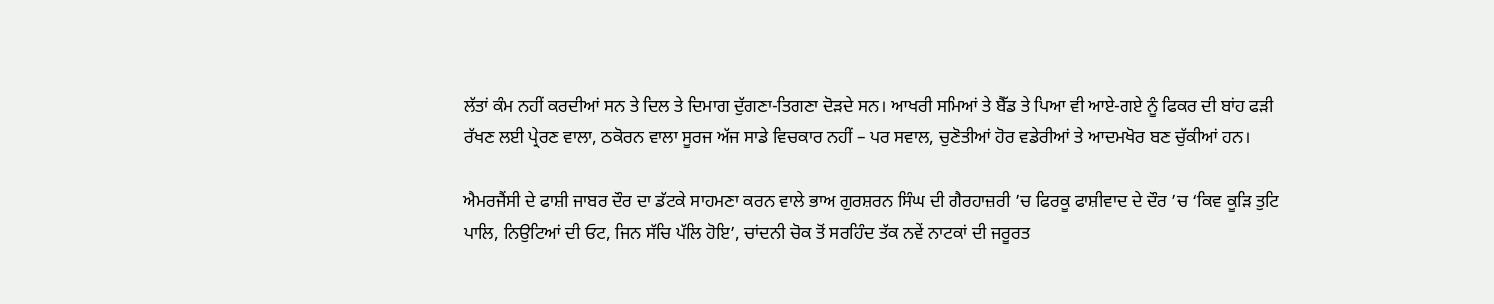ਲੱਤਾਂ ਕੰਮ ਨਹੀਂ ਕਰਦੀਆਂ ਸਨ ਤੇ ਦਿਲ ਤੇ ਦਿਮਾਗ ਦੁੱਗਣਾ-ਤਿਗਣਾ ਦੋੜਦੇ ਸਨ। ਆਖਰੀ ਸਮਿਆਂ ਤੇ ਬੈੱਡ ਤੇ ਪਿਆ ਵੀ ਆਏ-ਗਏ ਨੂੰ ਫਿਕਰ ਦੀ ਬਾਂਹ ਫੜੀ ਰੱਖਣ ਲਈ ਪ੍ਰੇਰਣ ਵਾਲਾ, ਠਕੋਰਨ ਵਾਲਾ ਸੂਰਜ ਅੱਜ ਸਾਡੇ ਵਿਚਕਾਰ ਨਹੀਂ – ਪਰ ਸਵਾਲ, ਚੁਣੋਤੀਆਂ ਹੋਰ ਵਡੇਰੀਆਂ ਤੇ ਆਦਮਖੋਰ ਬਣ ਚੁੱਕੀਆਂ ਹਨ।

ਐਮਰਜੈਂਸੀ ਦੇ ਫਾਸ਼ੀ ਜਾਬਰ ਦੌਰ ਦਾ ਡੱਟਕੇ ਸਾਹਮਣਾ ਕਰਨ ਵਾਲੇ ਭਾਅ ਗੁਰਸ਼ਰਨ ਸਿੰਘ ਦੀ ਗੈਰਹਾਜ਼ਰੀ ’ਚ ਫਿਰਕੂ ਫਾਸ਼ੀਵਾਦ ਦੇ ਦੌਰ ’ਚ ‘ਕਿਵ ਕੂੜਿ ਤੁਟਿ ਪਾਲਿ, ਨਿਉਟਿਆਂ ਦੀ ਓਟ, ਜਿਨ ਸੱਚਿ ਪੱਲਿ ਹੋਇ’, ਚਾਂਦਨੀ ਚੋਕ ਤੋਂ ਸਰਹਿੰਦ ਤੱਕ ਨਵੇਂ ਨਾਟਕਾਂ ਦੀ ਜਰੂਰਤ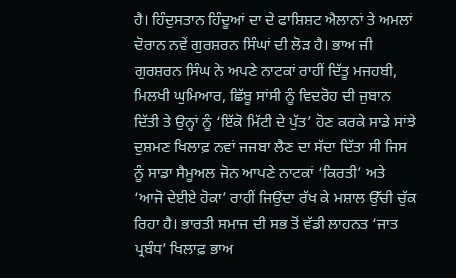ਹੈ। ਹਿੰਦੁਸਤਾਨ ਹਿੰਦੂਆਂ ਦਾ ਦੇ ਫਾਸ਼ਿਸ਼ਟ ਐਲਾਨਾਂ ਤੇ ਅਮਲਾਂ ਦੋਰਾਨ ਨਵੇਂ ਗੁਰਸ਼ਰਨ ਸਿੰਘਾਂ ਦੀ ਲੋੜ ਹੈ। ਭਾਅ ਜੀ ਗੁਰਸ਼ਰਨ ਸਿੰਘ ਨੇ ਅਪਣੇ ਨਾਟਕਾਂ ਰਾਹੀਂ ਦਿੱਤੂ ਮਜਹਬੀ, ਮਿਲਖੀ ਘੁਮਿਆਰ, ਛਿੱਬੂ ਸਾਂਸੀ ਨੂੰ ਵਿਦਰੋਹ ਦੀ ਜੁਬਾਨ ਦਿੱਤੀ ਤੇ ਉਨ੍ਹਾਂ ਨੂੰ ‘ਇੱਕੋ ਮਿੱਟੀ ਦੇ ਪੁੱਤ’ ਹੋਣ ਕਰਕੇ ਸਾਡੇ ਸਾਂਝੇ ਦੁਸ਼ਮਣ ਖਿਲਾਫ਼ ਨਵਾਂ ਜਜਬਾ ਲੈਣ ਦਾ ਸੱਦਾ ਦਿੱਤਾ ਸੀ ਜਿਸ ਨੂੰ ਸਾਡਾ ਸੈਮੂਅਲ ਜੋਨ ਆਪਣੇ ਨਾਟਕਾਂ ‘ਕਿਰਤੀ’ ਅਤੇ ‘ਆਜੋ ਦੇਈਏ ਹੋਕਾ’ ਰਾਹੀਂ ਜਿਉਂਦਾ ਰੱਖ ਕੇ ਮਸ਼ਾਲ ਉੱਚੀ ਚੁੱਕ ਰਿਹਾ ਹੈ। ਭਾਰਤੀ ਸਮਾਜ ਦੀ ਸਭ ਤੋਂ ਵੱਡੀ ਲਾਹਨਤ ‘ਜਾਤ ਪ੍ਰਬੰਧ’ ਖਿਲਾਫ਼ ਭਾਅ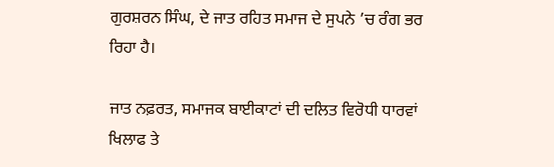ਗੁਰਸ਼ਰਨ ਸਿੰਘ, ਦੇ ਜਾਤ ਰਹਿਤ ਸਮਾਜ ਦੇ ਸੁਪਨੇ ’ਚ ਰੰਗ ਭਰ ਰਿਹਾ ਹੈ।

ਜਾਤ ਨਫ਼ਰਤ, ਸਮਾਜਕ ਬਾਈਕਾਟਾਂ ਦੀ ਦਲਿਤ ਵਿਰੋਧੀ ਧਾਰਵਾਂ ਖਿਲਾਫ ਤੇ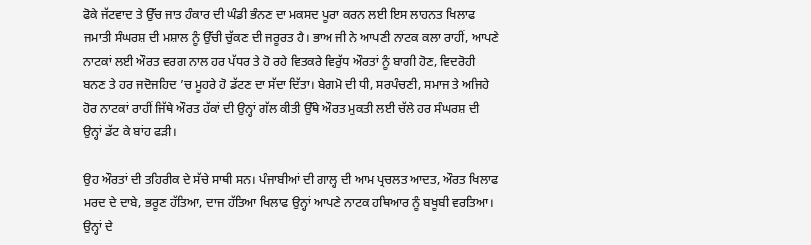ਫੋਕੇ ਜੱਟਵਾਦ ਤੇ ਉੱਚ ਜਾਤ ਹੰਕਾਰ ਦੀ ਘੰਡੀ ਭੰਨਣ ਦਾ ਮਕਸਦ ਪੂਰਾ ਕਰਨ ਲਈ ਇਸ ਲਾਹਨਤ ਖਿਲਾਫ ਜਮਾਤੀ ਸੰਘਰਸ਼ ਦੀ ਮਸ਼ਾਲ ਨੂੰ ਉੱਚੀ ਚੁੱਕਣ ਦੀ ਜਰੂਰਤ ਹੈ। ਭਾਅ ਜੀ ਨੇ ਆਪਣੀ ਨਾਟਕ ਕਲਾ ਰਾਹੀਂ, ਆਪਣੇ ਨਾਟਕਾਂ ਲਈ ਔਰਤ ਵਰਗ ਨਾਲ ਹਰ ਪੱਧਰ ਤੇ ਹੋ ਰਹੇ ਵਿਤਕਰੇ ਵਿਰੁੱਧ ਔਰਤਾਂ ਨੂੰ ਬਾਗੀ ਹੋਣ, ਵਿਦਰੋਹੀ ਬਨਣ ਤੇ ਹਰ ਜਦੋਜਹਿਦ ’ਚ ਮੂਹਰੇ ਹੋ ਡੱਟਣ ਦਾ ਸੱਦਾ ਦਿੱਤਾ। ਬੇਗਮੋ ਦੀ ਧੀ, ਸਰਪੰਚਣੀ, ਸਮਾਜ ਤੇ ਅਜਿਹੇ ਹੋਰ ਨਾਟਕਾਂ ਰਾਹੀਂ ਜਿੱਥੇ ਔਰਤ ਹੱਕਾਂ ਦੀ ਉਨ੍ਹਾਂ ਗੱਲ ਕੀਤੀ ਉੱਥੇ ਔਰਤ ਮੁਕਤੀ ਲਈ ਚੱਲੇ ਹਰ ਸੰਘਰਸ਼ ਦੀ ਉਨ੍ਹਾਂ ਡੱਟ ਕੇ ਬਾਂਹ ਫੜੀ।

ਉਹ ਔਰਤਾਂ ਦੀ ਤਹਿਰੀਕ ਦੇ ਸੱਚੇ ਸਾਥੀ ਸਨ। ਪੰਜਾਬੀਆਂ ਦੀ ਗਾਲ੍ਹ ਦੀ ਆਮ ਪ੍ਰਚਲਤ ਆਦਤ, ਔਰਤ ਖਿਲਾਫ ਮਰਦ ਦੇ ਦਾਬੇ, ਭਰੂਣ ਹੱਤਿਆ, ਦਾਜ ਹੱਤਿਆ ਖਿਲਾਫ ਉਨ੍ਹਾਂ ਆਪਣੇ ਨਾਟਕ ਹਥਿਆਰ ਨੂੰ ਬਖੂਬੀ ਵਰਤਿਆ। ਉਨ੍ਹਾਂ ਦੇ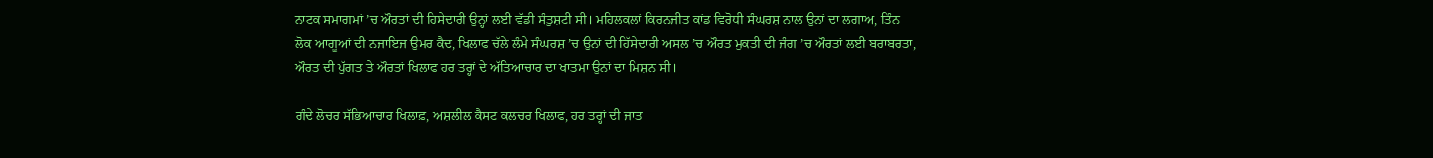ਨਾਟਕ ਸਮਾਗਮਾਂ ’ਚ ਔਰਤਾਂ ਦੀ ਹਿਸੇਦਾਰੀ ਉਨ੍ਹਾਂ ਲਈ ਵੱਡੀ ਸੰਤੁਸ਼ਟੀ ਸੀ। ਮਹਿਲਕਲਾਂ ਕਿਰਨਜੀਤ ਕਾਂਡ ਵਿਰੋਧੀ ਸੰਘਰਸ਼ ਨਾਲ ਉਨਾਂ ਦਾ ਲਗਾਅ, ਤਿੰਨ ਲੋਕ ਆਗੂਆਂ ਦੀ ਨਜਾਇਜ ਉਮਰ ਕੈਦ, ਖਿਲਾਫ ਚੱਲੇ ਲੰਮੇ ਸੰਘਰਸ਼ ’ਚ ਉਨਾਂ ਦੀ ਹਿੱਸੇਦਾਰੀ ਅਸਲ ’ਚ ਔਰਤ ਮੁਕਤੀ ਦੀ ਜੰਗ ’ਚ ਔਰਤਾਂ ਲਈ ਬਰਾਬਰਤਾ, ਔਰਤ ਦੀ ਪੁੱਗਤ ਤੇ ਔਰਤਾਂ ਖਿਲਾਫ ਹਰ ਤਰ੍ਹਾਂ ਦੇ ਅੱਤਿਆਚਾਰ ਦਾ ਖਾਤਮਾ ਉਨਾਂ ਦਾ ਮਿਸ਼ਨ ਸੀ।

ਗੰਦੇ ਲੋਚਰ ਸੱਭਿਆਚਾਰ ਖਿਲਾਫ਼, ਅਸ਼ਲੀਲ ਕੈਸਟ ਕਲਚਰ ਖਿਲਾਫ, ਹਰ ਤਰ੍ਹਾਂ ਦੀ ਜਾਤ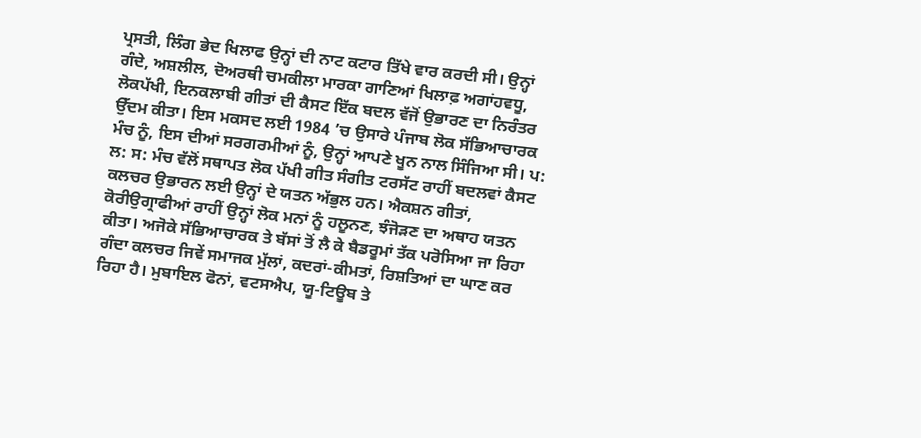ਪ੍ਰਸਤੀ, ਲਿੰਗ ਭੇਦ ਖਿਲਾਫ ਉਨ੍ਹਾਂ ਦੀ ਨਾਟ ਕਟਾਰ ਤਿੱਖੇ ਵਾਰ ਕਰਦੀ ਸੀ। ਉਨ੍ਹਾਂ ਗੰਦੇ, ਅਸ਼ਲੀਲ, ਦੋਅਰਥੀ ਚਮਕੀਲਾ ਮਾਰਕਾ ਗਾਣਿਆਂ ਖਿਲਾਫ਼ ਅਗਾਂਹਵਧੂ, ਲੋਕਪੱਖੀ, ਇਨਕਲਾਬੀ ਗੀਤਾਂ ਦੀ ਕੈਸਟ ਇੱਕ ਬਦਲ ਵੱਜੋਂ ਉਭਾਰਣ ਦਾ ਨਿਰੰਤਰ ਉੱਦਮ ਕੀਤਾ। ਇਸ ਮਕਸਦ ਲਈ 1984 ’ਚ ਉਸਾਰੇ ਪੰਜਾਬ ਲੋਕ ਸੱਭਿਆਚਾਰਕ ਮੰਚ ਨੂੰ, ਇਸ ਦੀਆਂ ਸਰਗਰਮੀਆਂ ਨੂੰ, ਉਨ੍ਹਾਂ ਆਪਣੇ ਖੂਨ ਨਾਲ ਸਿੰਜਿਆ ਸੀ। ਪ: ਲ: ਸ: ਮੰਚ ਵੱਲੋਂ ਸਥਾਪਤ ਲੋਕ ਪੱਖੀ ਗੀਤ ਸੰਗੀਤ ਟਰਸੱਟ ਰਾਹੀਂ ਬਦਲਵਾਂ ਕੈਸਟ ਕਲਚਰ ਉਭਾਰਨ ਲਈ ਉਨ੍ਹਾਂ ਦੇ ਯਤਨ ਅੱਭੁਲ ਹਨ। ਐਕਸ਼ਨ ਗੀਤਾਂ, ਕੋਰੀਉਗ੍ਰਾਫੀਆਂ ਰਾਹੀਂ ਉਨ੍ਹਾਂ ਲੋਕ ਮਨਾਂ ਨੂੰ ਹਲੂਨਣ, ਝੰਜੋੜਣ ਦਾ ਅਥਾਹ ਯਤਨ ਕੀਤਾ। ਅਜੋਕੇ ਸੱਭਿਆਚਾਰਕ ਤੇ ਬੱਸਾਂ ਤੋਂ ਲੈ ਕੇ ਬੈਡਰੂਮਾਂ ਤੱਕ ਪਰੋਸਿਆ ਜਾ ਰਿਹਾ ਗੰਦਾ ਕਲਚਰ ਜਿਵੇਂ ਸਮਾਜਕ ਮੁੱਲਾਂ, ਕਦਰਾਂ-ਕੀਮਤਾਂ, ਰਿਸ਼ਤਿਆਂ ਦਾ ਘਾਣ ਕਰ ਰਿਹਾ ਹੈ। ਮੁਬਾਇਲ ਫੋਨਾਂ, ਵਟਸਐਪ, ਯੂ-ਟਿਊਬ ਤੇ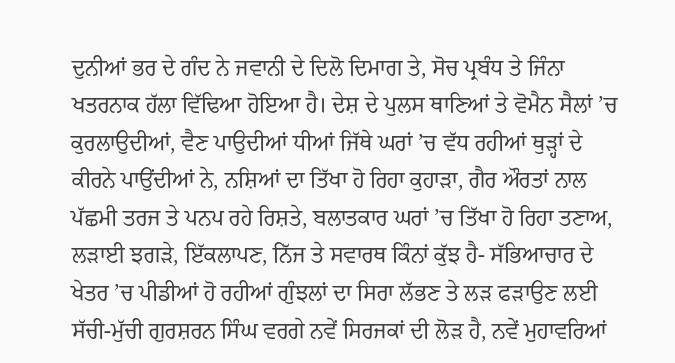ਦੁਨੀਆਂ ਭਰ ਦੇ ਗੰਦ ਨੇ ਜਵਾਨੀ ਦੇ ਦਿਲੋ ਦਿਮਾਗ ਤੇ, ਸੋਚ ਪ੍ਰਬੰਧ ਤੇ ਜਿੰਨਾ ਖਤਰਨਾਕ ਹੱਲਾ ਵਿੱਢਿਆ ਹੋਇਆ ਹੈ। ਦੇਸ਼ ਦੇ ਪੁਲਸ ਥਾਣਿਆਂ ਤੇ ਵੋਮੈਨ ਸੈਲਾਂ ’ਚ ਕੁਰਲਾਉਦੀਆਂ, ਵੈਣ ਪਾਉਦੀਆਂ ਧੀਆਂ ਜਿੱਥੇ ਘਰਾਂ ’ਚ ਵੱਧ ਰਹੀਆਂ ਥੁੜ੍ਹਾਂ ਦੇ ਕੀਰਨੇ ਪਾਉਂਦੀਆਂ ਨੇ, ਨਸ਼ਿਆਂ ਦਾ ਤਿੱਖਾ ਹੋ ਰਿਹਾ ਕੁਹਾੜਾ, ਗੈਰ ਔਰਤਾਂ ਨਾਲ ਪੱਛਮੀ ਤਰਜ ਤੇ ਪਨਪ ਰਹੇ ਰਿਸ਼ਤੇ, ਬਲਾਤਕਾਰ ਘਰਾਂ ’ਚ ਤਿੱਖਾ ਹੋ ਰਿਹਾ ਤਣਾਅ, ਲੜਾਈ ਝਗੜੇ, ਇੱਕਲਾਪਣ, ਨਿੱਜ ਤੇ ਸਵਾਰਥ ਕਿੰਨਾਂ ਕੁੱਝ ਹੈ- ਸੱਭਿਆਚਾਰ ਦੇ ਖੇਤਰ ’ਚ ਪੀਡੀਆਂ ਹੋ ਰਹੀਆਂ ਗੁੰਝਲਾਂ ਦਾ ਸਿਰਾ ਲੱਭਣ ਤੇ ਲੜ ਫੜਾਉਣ ਲਈ ਸੱਚੀ-ਮੁੱਚੀ ਗੁਰਸ਼ਰਨ ਸਿੰਘ ਵਰਗੇ ਨਵੇਂ ਸਿਰਜਕਾਂ ਦੀ ਲੋੜ ਹੈ, ਨਵੇਂ ਮੁਹਾਵਰਿਆਂ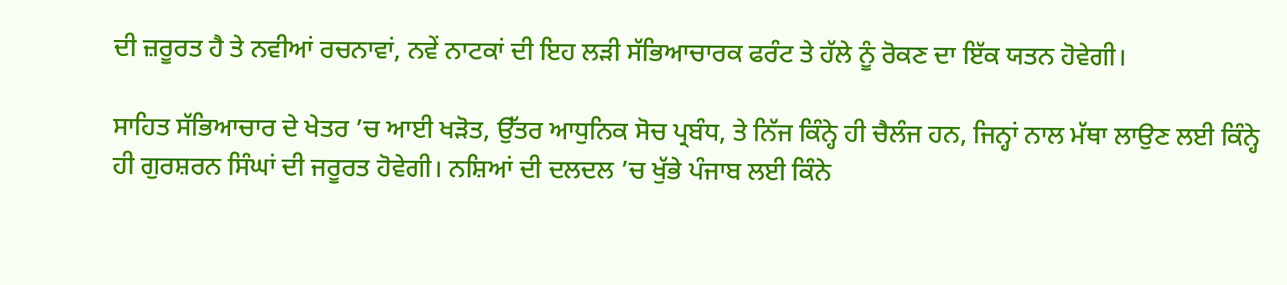ਦੀ ਜ਼ਰੂਰਤ ਹੈ ਤੇ ਨਵੀਆਂ ਰਚਨਾਵਾਂ, ਨਵੇਂ ਨਾਟਕਾਂ ਦੀ ਇਹ ਲੜੀ ਸੱਭਿਆਚਾਰਕ ਫਰੰਟ ਤੇ ਹੱਲੇ ਨੂੰ ਰੋਕਣ ਦਾ ਇੱਕ ਯਤਨ ਹੋਵੇਗੀ।

ਸਾਹਿਤ ਸੱਭਿਆਚਾਰ ਦੇ ਖੇਤਰ ’ਚ ਆਈ ਖੜੋਤ, ਉੱਤਰ ਆਧੁਨਿਕ ਸੋਚ ਪ੍ਰਬੰਧ, ਤੇ ਨਿੱਜ ਕਿੰਨ੍ਹੇ ਹੀ ਚੈਲੰਜ ਹਨ, ਜਿਨ੍ਹਾਂ ਨਾਲ ਮੱਥਾ ਲਾਉਣ ਲਈ ਕਿੰਨ੍ਹੇ ਹੀ ਗੁਰਸ਼ਰਨ ਸਿੰਘਾਂ ਦੀ ਜਰੂਰਤ ਹੋਵੇਗੀ। ਨਸ਼ਿਆਂ ਦੀ ਦਲਦਲ ’ਚ ਖੁੱਭੇ ਪੰਜਾਬ ਲਈ ਕਿੰਨੇ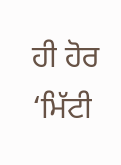ਹੀ ਹੋਰ ‘ਮਿੱਟੀ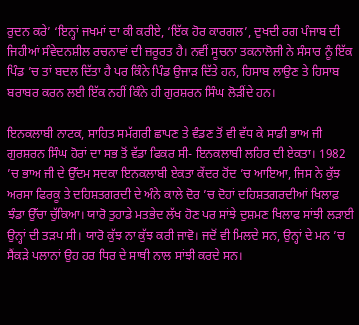ਰੁਦਨ ਕਰੇ’ ‘ਇਨ੍ਹਾਂ ਜਖਮਾਂ ਦਾ ਕੀ ਕਰੀਏ, ‘ਇੱਕ ਹੋਰ ਕਾਰਗਲ’, ਦੁਖਦੀ ਰਗ ਪੰਜਾਬ ਦੀ ਜਿਹੀਆਂ ਸੰਵੇਦਨਸ਼ੀਲ ਰਚਨਾਵਾਂ ਦੀ ਜ਼ਰੂਰਤ ਹੈ। ਨਵੀਂ ਸੂਚਨਾ ਤਕਨਾਲੋਜੀ ਨੇ ਸੰਸਾਰ ਨੂੰ ਇੱਕ ਪਿੰਡ ’ਚ ਤਾਂ ਬਦਲ ਦਿੱਤਾ ਹੈ ਪਰ ਕਿੰਨੇ ਪਿੰਡ ਉਜਾੜ ਦਿੱਤੇ ਹਨ, ਹਿਸਾਬ ਲਾਉਣ ਤੇ ਹਿਸਾਬ ਬਰਾਬਰ ਕਰਨ ਲਈ ਇੱਕ ਨਹੀਂ ਕਿੰਨੇ ਹੀ ਗੁਰਸ਼ਰਨ ਸਿੰਘ ਲੋੜੀਂਦੇ ਹਨ।

ਇਨਕਲਾਬੀ ਨਾਟਕ, ਸਾਹਿਤ ਸਮੱਗਰੀ ਛਾਪਣ ਤੇ ਵੰਡਣ ਤੋਂ ਵੀ ਵੱਧ ਕੇ ਸਾਡੀ ਭਾਅ ਜੀ ਗੁਰਸ਼ਰਨ ਸਿੰਘ ਹੋਰਾਂ ਦਾ ਸਭ ਤੋਂ ਵੱਡਾ ਫਿਕਰ ਸੀ- ਇਨਕਲਾਬੀ ਲਹਿਰ ਦੀ ਏਕਤਾ। 1982 ’ਚ ਭਾਅ ਜੀ ਦੇ ਉੱਦਮ ਸਦਕਾ ਇਨਕਲਾਬੀ ਏਕਤਾ ਕੇਂਦਰ ਹੋਂਦ ’ਚ ਆਇਆ, ਜਿਸ ਨੇ ਕੁੱਝ ਅਰਸਾ ਫਿਰਕੂ ਤੇ ਦਹਿਸ਼ਤਗਰਦੀ ਦੇ ਅੰਨੇ ਕਾਲੇ ਦੋਰ ’ਚ ਦੋਹਾਂ ਦਹਿਸ਼ਤਗਰਦੀਆਂ ਖਿਲਾਫ਼ ਝੰਡਾ ਉੱਚਾ ਚੁੱਕਿਆ। ਯਾਰੋ ਤੁਹਾਡੇ ਮਤਭੇਦ ਲੱਖ ਹੋਣ ਪਰ ਸਾਂਝੇ ਦੁਸ਼ਮਣ ਖਿਲਾਫ ਸਾਂਝੀ ਲੜਾਈ ਉਨ੍ਹਾਂ ਦੀ ਤੜਪ ਸੀ। ਯਾਰੋ ਕੁੱਝ ਨਾ ਕੁੱਝ ਕਰੀ ਜਾਵੋ। ਜਦੋਂ ਵੀ ਮਿਲਦੇ ਸਨ, ਉਨ੍ਹਾਂ ਦੇ ਮਨ ’ਚ ਸੈਂਕੜੇ ਪਲਾਨਾਂ ਉਹ ਹਰ ਧਿਰ ਦੇ ਸਾਥੀ ਨਾਲ ਸਾਂਝੀ ਕਰਦੇ ਸਨ।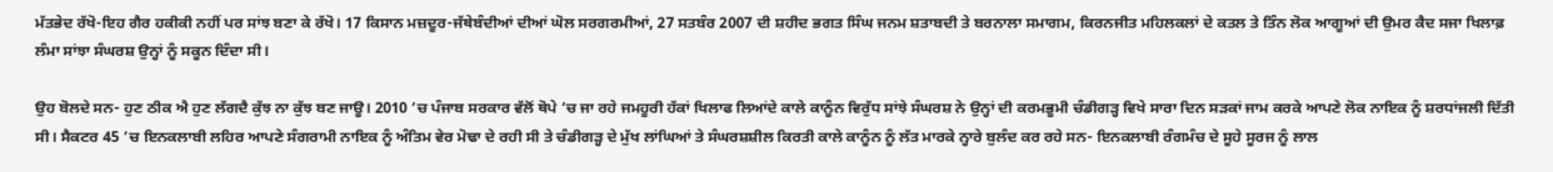ਮੱਤਭੇਦ ਰੱਖੋ-ਇਹ ਗੈਰ ਹਕੀਕੀ ਨਹੀਂ ਪਰ ਸਾਂਝ ਬਣਾ ਕੇ ਰੱਖੋ। 17 ਕਿਸਾਨ ਮਜ਼ਦੂਰ-ਜੱਥੇਬੰਦੀਆਂ ਦੀਆਂ ਘੋਲ ਸਰਗਰਮੀਆਂ, 27 ਸਤਬੰਰ 2007 ਦੀ ਸ਼ਹੀਦ ਭਗਤ ਸਿੰਘ ਜਨਮ ਸ਼ਤਾਬਦੀ ਤੇ ਬਰਨਾਲਾ ਸਮਾਗਮ, ਕਿਰਨਜੀਤ ਮਹਿਲਕਲਾਂ ਦੇ ਕਤਲ ਤੇ ਤਿੰਨ ਲੋਕ ਆਗੂਆਂ ਦੀ ਉਮਰ ਕੈਦ ਸਜਾ ਖਿਲਾਫ਼ ਲੰਮਾ ਸਾਂਝਾ ਸੰਘਰਸ਼ ਉਨ੍ਹਾਂ ਨੂੰ ਸਕੂਨ ਦਿੰਦਾ ਸੀ।

ਉਹ ਬੋਲਦੇ ਸਨ- ਹੁਣ ਠੀਕ ਐ ਹੁਣ ਲੱਗਦੈ ਕੁੱਝ ਨਾ ਕੁੱਝ ਬਣ ਜਾਊ। 2010 ’ਚ ਪੰਜਾਬ ਸਰਕਾਰ ਵੱਲੋਂ ਥੋਪੇ ’ਚ ਜਾ ਰਹੇ ਜਮਹੂਰੀ ਹੱਕਾਂ ਖਿਲਾਫ ਲਿਆਂਦੇ ਕਾਲੇ ਕਾਨੂੰਨ ਵਿਰੁੱਧ ਸਾਂਝੇ ਸੰਘਰਸ਼ ਨੇ ਉਨ੍ਹਾਂ ਦੀ ਕਰਮਭੂਮੀ ਚੰਡੀਗੜ੍ਹ ਵਿਖੇ ਸਾਰਾ ਦਿਨ ਸੜਕਾਂ ਜਾਮ ਕਰਕੇ ਆਪਣੇ ਲੋਕ ਨਾਇਕ ਨੂੰ ਸ਼ਰਧਾਂਜਲੀ ਦਿੱਤੀ ਸੀ। ਸੈਕਟਰ 45 ’ਚ ਇਨਕਲਾਬੀ ਲਹਿਰ ਆਪਣੇ ਸੰਗਰਾਮੀ ਨਾਇਕ ਨੂੰ ਅੰਤਿਮ ਵੇਰ ਮੋਢਾ ਦੇ ਰਹੀ ਸੀ ਤੇ ਚੰਡੀਗੜ੍ਹ ਦੇ ਮੁੱਖ ਲਾਂਘਿਆਂ ਤੇ ਸੰਘਰਸ਼ਸ਼ੀਲ ਕਿਰਤੀ ਕਾਲੇ ਕਾਨੂੰਨ ਨੂੰ ਲੱਤ ਮਾਰਕੇ ਨ੍ਹਾਰੇ ਬੁਲੰਦ ਕਰ ਰਹੇ ਸਨ- ਇਨਕਲਾਬੀ ਰੰਗਮੰਚ ਦੇ ਸੂਹੇ ਸੂਰਜ ਨੂੰ ਲਾਲ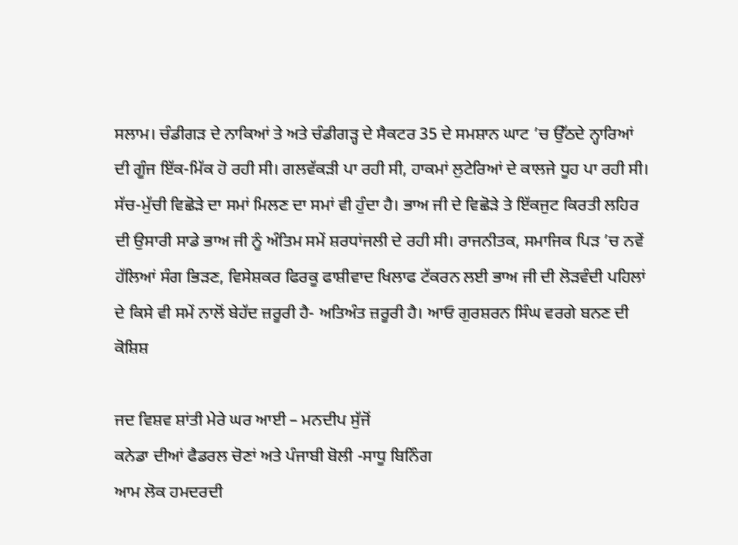ਸਲਾਮ। ਚੰਡੀਗੜ ਦੇ ਨਾਕਿਆਂ ਤੇ ਅਤੇ ਚੰਡੀਗੜ੍ਹ ਦੇ ਸੈਕਟਰ 35 ਦੇ ਸਮਸ਼ਾਨ ਘਾਟ ’ਚ ਉੱਠਦੇ ਨ੍ਹਾਰਿਆਂ ਦੀ ਗੂੰਜ ਇੱਕ-ਮਿੱਕ ਹੋ ਰਹੀ ਸੀ। ਗਲਵੱਕੜੀ ਪਾ ਰਹੀ ਸੀ, ਹਾਕਮਾਂ ਲੁਟੇਰਿਆਂ ਦੇ ਕਾਲਜੇ ਧੂਹ ਪਾ ਰਹੀ ਸੀ। ਸੱਚ-ਮੁੱਚੀ ਵਿਛੋੜੇ ਦਾ ਸਮਾਂ ਮਿਲਣ ਦਾ ਸਮਾਂ ਵੀ ਹੁੰਦਾ ਹੈ। ਭਾਅ ਜੀ ਦੇ ਵਿਛੋੜੇ ਤੇ ਇੱਕਜੁਟ ਕਿਰਤੀ ਲਹਿਰ ਦੀ ਉਸਾਰੀ ਸਾਡੇ ਭਾਅ ਜੀ ਨੂੰ ਅੰਤਿਮ ਸਮੇਂ ਸ਼ਰਧਾਂਜਲੀ ਦੇ ਰਹੀ ਸੀ। ਰਾਜਨੀਤਕ, ਸਮਾਜਿਕ ਪਿੜ ’ਚ ਨਵੇਂ ਹੱਲਿਆਂ ਸੰਗ ਭਿੜਣ, ਵਿਸੇਸ਼ਕਰ ਫਿਰਕੂ ਫਾਸ਼ੀਵਾਦ ਖਿਲਾਫ ਟੱਕਰਨ ਲਈ ਭਾਅ ਜੀ ਦੀ ਲੋੜਵੰਦੀ ਪਹਿਲਾਂ ਦੇ ਕਿਸੇ ਵੀ ਸਮੇਂ ਨਾਲੋਂ ਬੇਹੱਦ ਜ਼ਰੂਰੀ ਹੈ- ਅਤਿਅੰਤ ਜ਼ਰੂਰੀ ਹੈ। ਆਓ ਗੁਰਸ਼ਰਨ ਸਿੰਘ ਵਰਗੇ ਬਨਣ ਦੀ ਕੋਸ਼ਿਸ਼

ਜਦ ਵਿਸ਼ਵ ਸ਼ਾਂਤੀ ਮੇਰੇ ਘਰ ਆਈ – ਮਨਦੀਪ ਸੁੱਜੋਂ
ਕਨੇਡਾ ਦੀਆਂ ਫੈਡਰਲ ਚੋਣਾਂ ਅਤੇ ਪੰਜਾਬੀ ਬੋਲੀ -ਸਾਧੂ ਬਿਨਿੰਗ
ਆਮ ਲੋਕ ਹਮਦਰਦੀ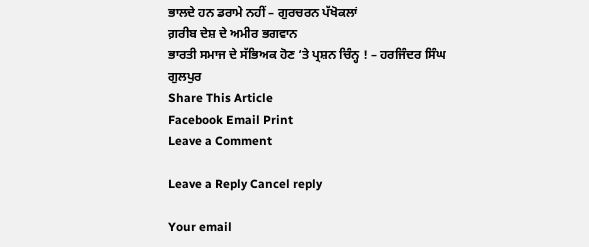ਭਾਲਦੇ ਹਨ ਡਰਾਮੇ ਨਹੀਂ – ਗੁਰਚਰਨ ਪੱਖੋਕਲਾਂ
ਗ਼ਰੀਬ ਦੇਸ਼ ਦੇ ਅਮੀਰ ਭਗਵਾਨ
ਭਾਰਤੀ ਸਮਾਜ ਦੇ ਸੱਭਿਅਕ ਹੋਣ ‘ਤੇ ਪ੍ਰਸ਼ਨ ਚਿੰਨ੍ਹ ! – ਹਰਜਿੰਦਰ ਸਿੰਘ ਗੁਲਪੁਰ
Share This Article
Facebook Email Print
Leave a Comment

Leave a Reply Cancel reply

Your email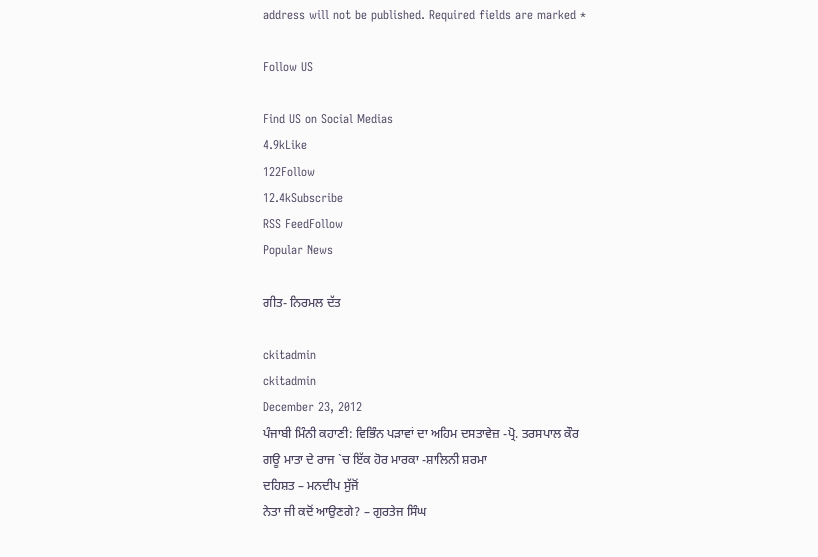address will not be published. Required fields are marked *

Follow US

Find US on Social Medias
4.9kLike
122Follow
12.4kSubscribe
RSS FeedFollow
Popular News

ਗੀਤ- ਨਿਰਮਲ ਦੱਤ

ckitadmin
ckitadmin
December 23, 2012
ਪੰਜਾਬੀ ਮਿੰਨੀ ਕਹਾਣੀ: ਵਿਭਿੰਨ ਪੜਾਵਾਂ ਦਾ ਅਹਿਮ ਦਸਤਾਵੇਜ਼ -ਪ੍ਰੋ. ਤਰਸਪਾਲ ਕੌਰ
ਗਊ ਮਾਤਾ ਦੇ ਰਾਜ `ਚ ਇੱਕ ਹੋਰ ਮਾਰਕਾ -ਸ਼ਾਲਿਨੀ ਸ਼ਰਮਾ
ਦਹਿਸ਼ਤ – ਮਨਦੀਪ ਸੁੱਜੋਂ
ਨੇਤਾ ਜੀ ਕਦੋਂ ਆਉਣਗੇ? – ਗੁਰਤੇਜ ਸਿੰਘ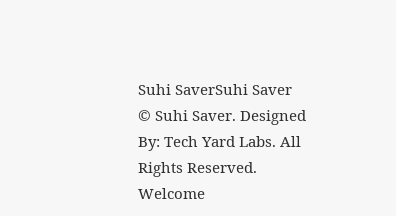Suhi SaverSuhi Saver
© Suhi Saver. Designed By: Tech Yard Labs. All Rights Reserved.
Welcome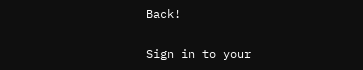Back!

Sign in to your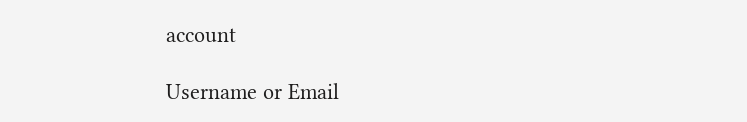account

Username or Email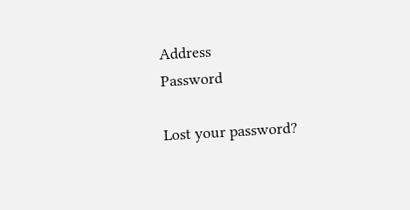Address
Password

Lost your password?